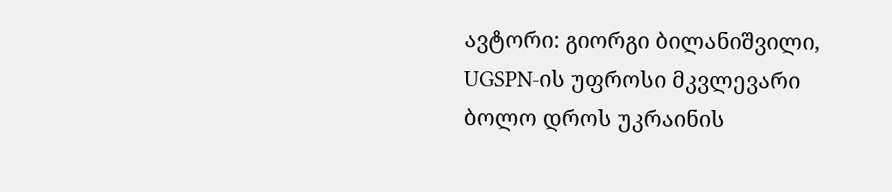ავტორი: გიორგი ბილანიშვილი, UGSPN-ის უფროსი მკვლევარი
ბოლო დროს უკრაინის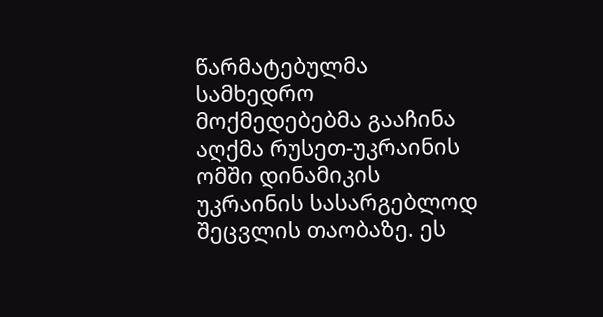წარმატებულმა სამხედრო მოქმედებებმა გააჩინა აღქმა რუსეთ-უკრაინის ომში დინამიკის უკრაინის სასარგებლოდ შეცვლის თაობაზე. ეს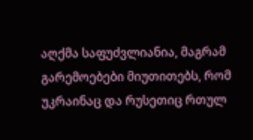აღქმა საფუძვლიანია, მაგრამ გარემოებები მიუთითებს, რომ უკრაინაც და რუსეთიც რთულ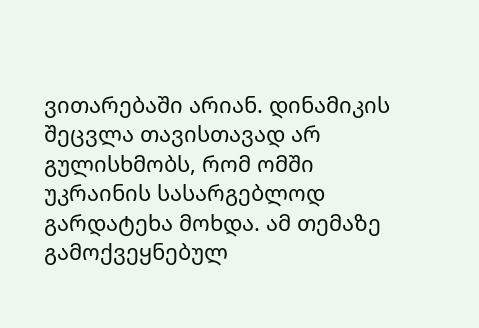ვითარებაში არიან. დინამიკის შეცვლა თავისთავად არ გულისხმობს, რომ ომში უკრაინის სასარგებლოდ გარდატეხა მოხდა. ამ თემაზე გამოქვეყნებულ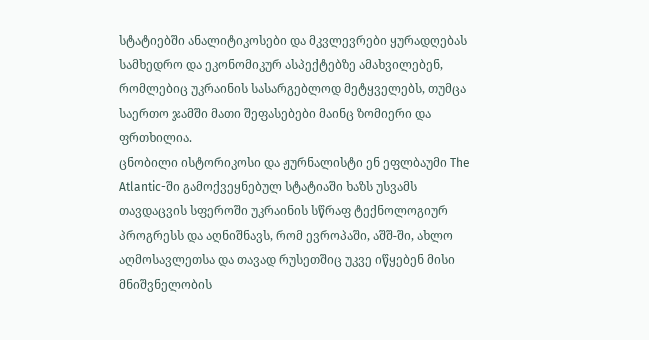სტატიებში ანალიტიკოსები და მკვლევრები ყურადღებას სამხედრო და ეკონომიკურ ასპექტებზე ამახვილებენ, რომლებიც უკრაინის სასარგებლოდ მეტყველებს, თუმცა საერთო ჯამში მათი შეფასებები მაინც ზომიერი და ფრთხილია.
ცნობილი ისტორიკოსი და ჟურნალისტი ენ ეფლბაუმი The Atlantic-ში გამოქვეყნებულ სტატიაში ხაზს უსვამს თავდაცვის სფეროში უკრაინის სწრაფ ტექნოლოგიურ პროგრესს და აღნიშნავს, რომ ევროპაში, აშშ-ში, ახლო აღმოსავლეთსა და თავად რუსეთშიც უკვე იწყებენ მისი მნიშვნელობის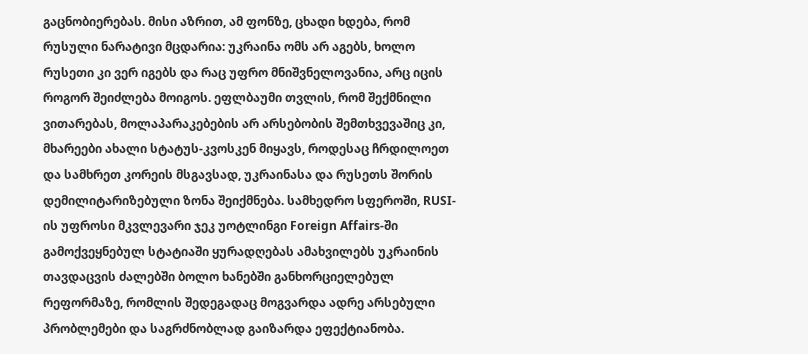გაცნობიერებას. მისი აზრით, ამ ფონზე, ცხადი ხდება, რომ რუსული ნარატივი მცდარია: უკრაინა ომს არ აგებს, ხოლო რუსეთი კი ვერ იგებს და რაც უფრო მნიშვნელოვანია, არც იცის როგორ შეიძლება მოიგოს. ეფლბაუმი თვლის, რომ შექმნილი ვითარებას, მოლაპარაკებების არ არსებობის შემთხვევაშიც კი, მხარეები ახალი სტატუს-კვოსკენ მიყავს, როდესაც ჩრდილოეთ და სამხრეთ კორეის მსგავსად, უკრაინასა და რუსეთს შორის დემილიტარიზებული ზონა შეიქმნება. სამხედრო სფეროში, RUSI-ის უფროსი მკვლევარი ჯეკ უოტლინგი Foreign Affairs-ში გამოქვეყნებულ სტატიაში ყურადღებას ამახვილებს უკრაინის თავდაცვის ძალებში ბოლო ხანებში განხორციელებულ რეფორმაზე, რომლის შედეგადაც მოგვარდა ადრე არსებული პრობლემები და საგრძნობლად გაიზარდა ეფექტიანობა.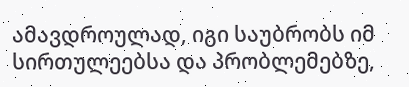ამავდროულად, იგი საუბრობს იმ სირთულეებსა და პრობლემებზე,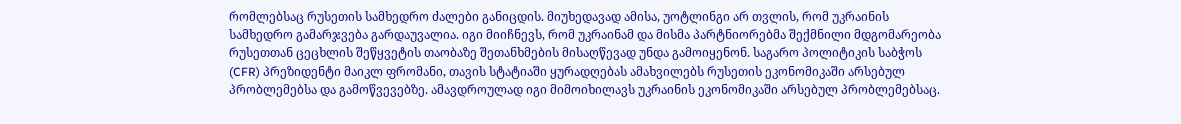რომლებსაც რუსეთის სამხედრო ძალები განიცდის. მიუხედავად ამისა, უოტლინგი არ თვლის, რომ უკრაინის სამხედრო გამარჯვება გარდაუვალია. იგი მიიჩნევს, რომ უკრაინამ და მისმა პარტნიორებმა შექმნილი მდგომარეობა რუსეთთან ცეცხლის შეწყვეტის თაობაზე შეთანხმების მისაღწევად უნდა გამოიყენონ. საგარო პოლიტიკის საბჭოს (CFR) პრეზიდენტი მაიკლ ფრომანი, თავის სტატიაში ყურადღებას ამახვილებს რუსეთის ეკონომიკაში არსებულ პრობლემებსა და გამოწვევებზე. ამავდროულად იგი მიმოიხილავს უკრაინის ეკონომიკაში არსებულ პრობლემებსაც.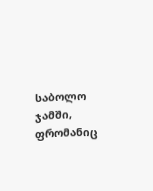საბოლო ჯამში, ფრომანიც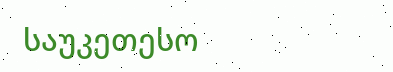საუკეთესო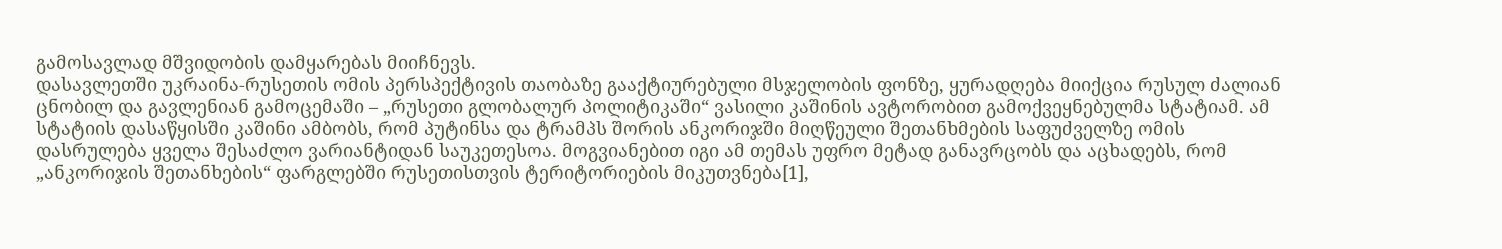გამოსავლად მშვიდობის დამყარებას მიიჩნევს.
დასავლეთში უკრაინა-რუსეთის ომის პერსპექტივის თაობაზე გააქტიურებული მსჯელობის ფონზე, ყურადღება მიიქცია რუსულ ძალიან ცნობილ და გავლენიან გამოცემაში – „რუსეთი გლობალურ პოლიტიკაში“ ვასილი კაშინის ავტორობით გამოქვეყნებულმა სტატიამ. ამ სტატიის დასაწყისში კაშინი ამბობს, რომ პუტინსა და ტრამპს შორის ანკორიჯში მიღწეული შეთანხმების საფუძველზე ომის დასრულება ყველა შესაძლო ვარიანტიდან საუკეთესოა. მოგვიანებით იგი ამ თემას უფრო მეტად განავრცობს და აცხადებს, რომ „ანკორიჯის შეთანხების“ ფარგლებში რუსეთისთვის ტერიტორიების მიკუთვნება[1],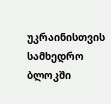უკრაინისთვის სამხედრო ბლოკში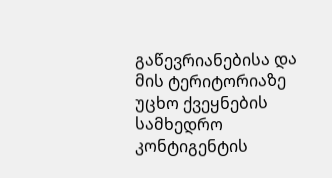გაწევრიანებისა და მის ტერიტორიაზე უცხო ქვეყნების სამხედრო კონტიგენტის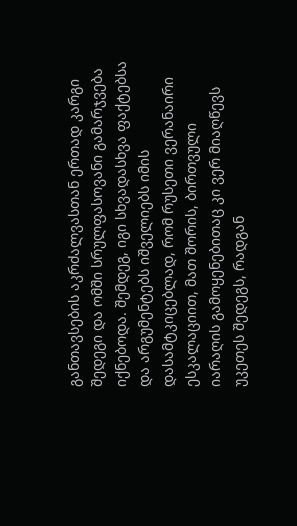განთავსების აკრძალვასთან ერთად კარგი შედეგი და ომში სრულფასოვანი გამარჯვება იქნებოდა. შემდეგ, იგი სხვადასხვა ფაქტებსა და არგუმენტებს იშველიებს იმის დასამტკიცებლად, რომ რუსეთი ვერანაირი ესკალაციით, მათ შორის, ბირთვული იარაღის გამოყენებითაც კი ვერ მიაღწევს უკეთეს შედეგს, რადგან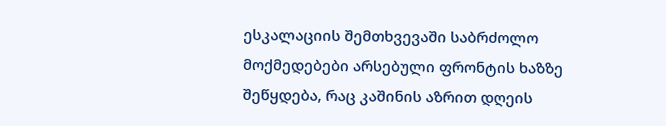ესკალაციის შემთხვევაში საბრძოლო მოქმედებები არსებული ფრონტის ხაზზე შეწყდება, რაც კაშინის აზრით დღეის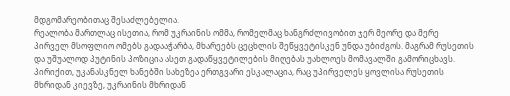მდგომარეობითაც შესაძლებელია.
რეალობა მართლაც ისეთია, რომ უკრაინის ომმა, რომელმაც ხანგრძლივობით ჯერ მეორე და მერე პირველ მსოფლიო ომებს გადააჭარბა, მხარეებს ცეცხლის შეწყვეტისკენ უნდა უბიძგოს. მაგრამ რუსეთის და უშუალოდ პუტინის პოზიცია ასეთ გადაწყვეტილების მიღებას უახლოეს მომავალში გამორიცხავს. პირიქით, უკანასკნელ ხანებში სახეზეა ერთგვარი ესკალაცია, რაც უპირველეს ყოვლისა რუსეთის მხრიდან კიევზე, უკრაინის მხრიდან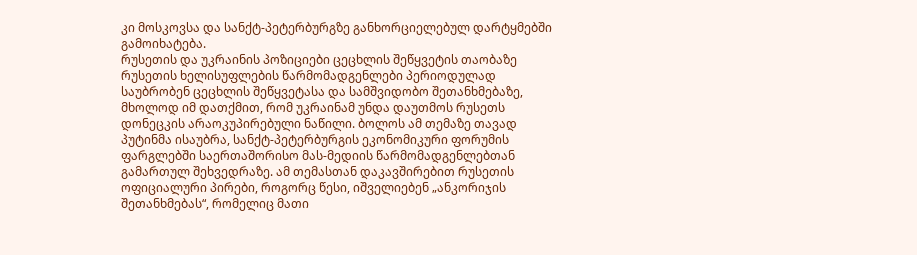კი მოსკოვსა და სანქტ-პეტერბურგზე განხორციელებულ დარტყმებში გამოიხატება.
რუსეთის და უკრაინის პოზიციები ცეცხლის შეწყვეტის თაობაზე
რუსეთის ხელისუფლების წარმომადგენლები პერიოდულად საუბრობენ ცეცხლის შეწყვეტასა და სამშვიდობო შეთანხმებაზე, მხოლოდ იმ დათქმით, რომ უკრაინამ უნდა დაუთმოს რუსეთს დონეცკის არაოკუპირებული ნაწილი. ბოლოს ამ თემაზე თავად პუტინმა ისაუბრა, სანქტ-პეტერბურგის ეკონომიკური ფორუმის ფარგლებში საერთაშორისო მას-მედიის წარმომადგენლებთან გამართულ შეხვედრაზე. ამ თემასთან დაკავშირებით რუსეთის ოფიციალური პირები, როგორც წესი, იშველიებენ „ანკორიჯის შეთანხმებას“, რომელიც მათი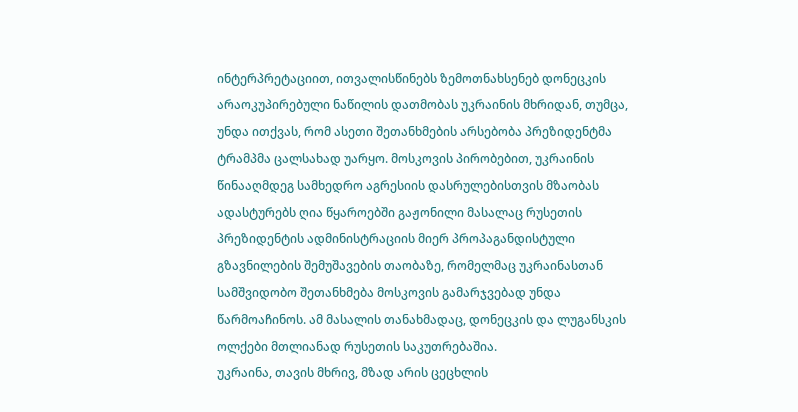ინტერპრეტაციით, ითვალისწინებს ზემოთნახსენებ დონეცკის არაოკუპირებული ნაწილის დათმობას უკრაინის მხრიდან, თუმცა, უნდა ითქვას, რომ ასეთი შეთანხმების არსებობა პრეზიდენტმა ტრამპმა ცალსახად უარყო. მოსკოვის პირობებით, უკრაინის წინააღმდეგ სამხედრო აგრესიის დასრულებისთვის მზაობას ადასტურებს ღია წყაროებში გაჟონილი მასალაც რუსეთის პრეზიდენტის ადმინისტრაციის მიერ პროპაგანდისტული გზავნილების შემუშავების თაობაზე, რომელმაც უკრაინასთან სამშვიდობო შეთანხმება მოსკოვის გამარჯვებად უნდა წარმოაჩინოს. ამ მასალის თანახმადაც, დონეცკის და ლუგანსკის ოლქები მთლიანად რუსეთის საკუთრებაშია.
უკრაინა, თავის მხრივ, მზად არის ცეცხლის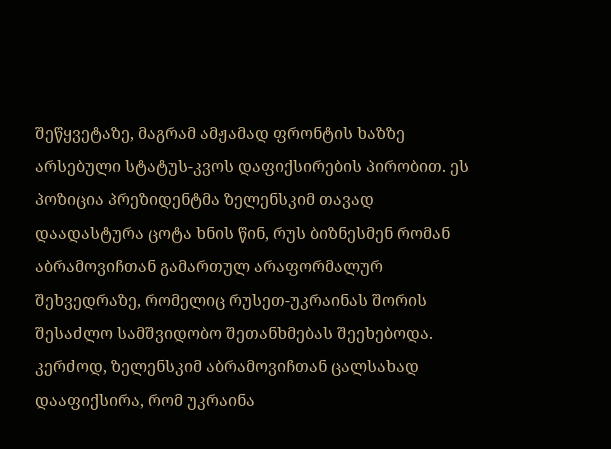შეწყვეტაზე, მაგრამ ამჟამად ფრონტის ხაზზე არსებული სტატუს-კვოს დაფიქსირების პირობით. ეს პოზიცია პრეზიდენტმა ზელენსკიმ თავად დაადასტურა ცოტა ხნის წინ, რუს ბიზნესმენ რომან აბრამოვიჩთან გამართულ არაფორმალურ შეხვედრაზე, რომელიც რუსეთ-უკრაინას შორის შესაძლო სამშვიდობო შეთანხმებას შეეხებოდა. კერძოდ, ზელენსკიმ აბრამოვიჩთან ცალსახად დააფიქსირა, რომ უკრაინა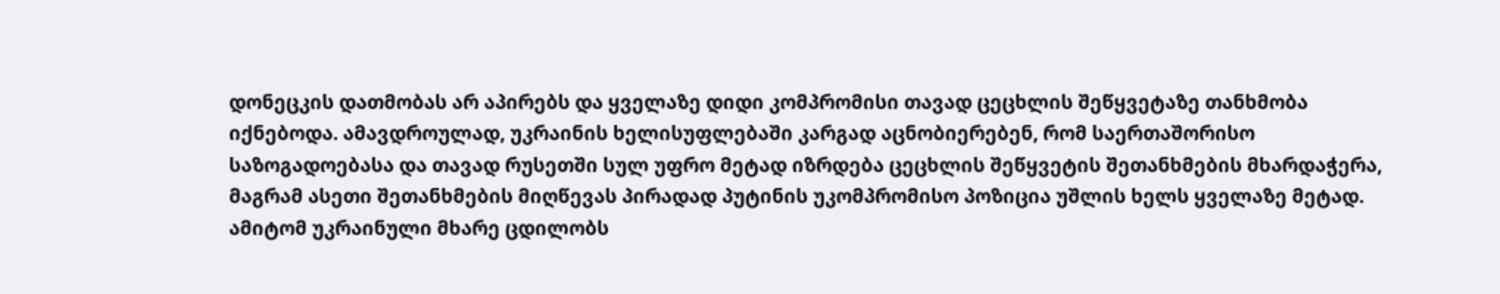დონეცკის დათმობას არ აპირებს და ყველაზე დიდი კომპრომისი თავად ცეცხლის შეწყვეტაზე თანხმობა იქნებოდა. ამავდროულად, უკრაინის ხელისუფლებაში კარგად აცნობიერებენ, რომ საერთაშორისო საზოგადოებასა და თავად რუსეთში სულ უფრო მეტად იზრდება ცეცხლის შეწყვეტის შეთანხმების მხარდაჭერა, მაგრამ ასეთი შეთანხმების მიღწევას პირადად პუტინის უკომპრომისო პოზიცია უშლის ხელს ყველაზე მეტად. ამიტომ უკრაინული მხარე ცდილობს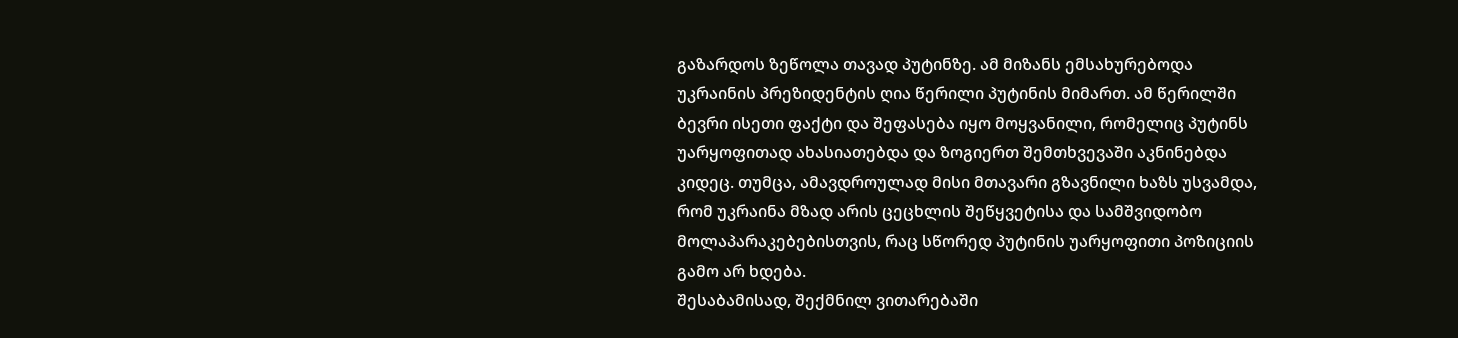გაზარდოს ზეწოლა თავად პუტინზე. ამ მიზანს ემსახურებოდა უკრაინის პრეზიდენტის ღია წერილი პუტინის მიმართ. ამ წერილში ბევრი ისეთი ფაქტი და შეფასება იყო მოყვანილი, რომელიც პუტინს უარყოფითად ახასიათებდა და ზოგიერთ შემთხვევაში აკნინებდა კიდეც. თუმცა, ამავდროულად მისი მთავარი გზავნილი ხაზს უსვამდა, რომ უკრაინა მზად არის ცეცხლის შეწყვეტისა და სამშვიდობო მოლაპარაკებებისთვის, რაც სწორედ პუტინის უარყოფითი პოზიციის გამო არ ხდება.
შესაბამისად, შექმნილ ვითარებაში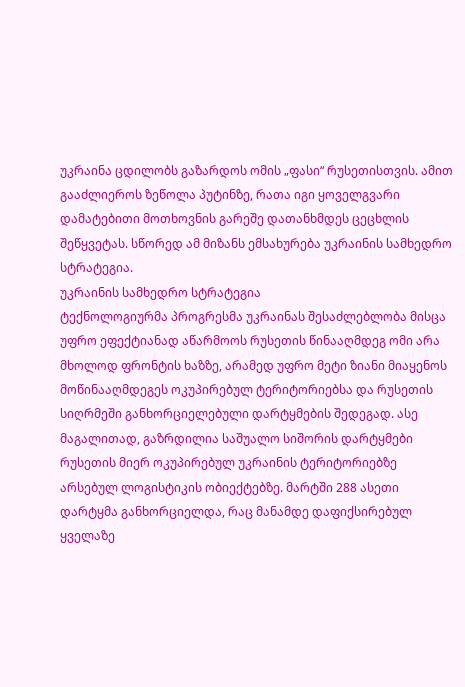უკრაინა ცდილობს გაზარდოს ომის „ფასი“ რუსეთისთვის. ამით გააძლიეროს ზეწოლა პუტინზე, რათა იგი ყოველგვარი დამატებითი მოთხოვნის გარეშე დათანხმდეს ცეცხლის შეწყვეტას. სწორედ ამ მიზანს ემსახურება უკრაინის სამხედრო სტრატეგია.
უკრაინის სამხედრო სტრატეგია
ტექნოლოგიურმა პროგრესმა უკრაინას შესაძლებლობა მისცა უფრო ეფექტიანად აწარმოოს რუსეთის წინააღმდეგ ომი არა მხოლოდ ფრონტის ხაზზე, არამედ უფრო მეტი ზიანი მიაყენოს მოწინააღმდეგეს ოკუპირებულ ტერიტორიებსა და რუსეთის სიღრმეში განხორციელებული დარტყმების შედეგად. ასე მაგალითად, გაზრდილია საშუალო სიშორის დარტყმები რუსეთის მიერ ოკუპირებულ უკრაინის ტერიტორიებზე არსებულ ლოგისტიკის ობიექტებზე. მარტში 288 ასეთი დარტყმა განხორციელდა, რაც მანამდე დაფიქსირებულ ყველაზე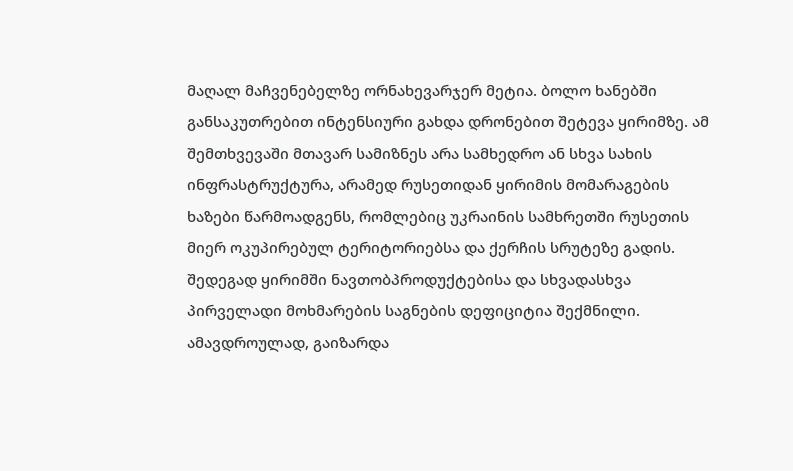მაღალ მაჩვენებელზე ორნახევარჯერ მეტია. ბოლო ხანებში განსაკუთრებით ინტენსიური გახდა დრონებით შეტევა ყირიმზე. ამ შემთხვევაში მთავარ სამიზნეს არა სამხედრო ან სხვა სახის ინფრასტრუქტურა, არამედ რუსეთიდან ყირიმის მომარაგების ხაზები წარმოადგენს, რომლებიც უკრაინის სამხრეთში რუსეთის მიერ ოკუპირებულ ტერიტორიებსა და ქერჩის სრუტეზე გადის. შედეგად ყირიმში ნავთობპროდუქტებისა და სხვადასხვა პირველადი მოხმარების საგნების დეფიციტია შექმნილი.
ამავდროულად, გაიზარდა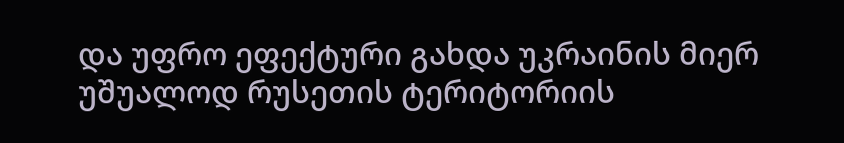და უფრო ეფექტური გახდა უკრაინის მიერ უშუალოდ რუსეთის ტერიტორიის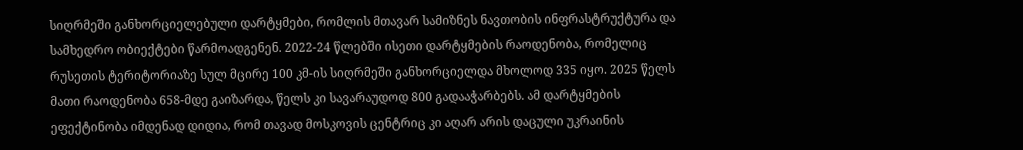სიღრმეში განხორციელებული დარტყმები, რომლის მთავარ სამიზნეს ნავთობის ინფრასტრუქტურა და სამხედრო ობიექტები წარმოადგენენ. 2022-24 წლებში ისეთი დარტყმების რაოდენობა, რომელიც რუსეთის ტერიტორიაზე სულ მცირე 100 კმ-ის სიღრმეში განხორციელდა მხოლოდ 335 იყო. 2025 წელს მათი რაოდენობა 658-მდე გაიზარდა, წელს კი სავარაუდოდ 800 გადააჭარბებს. ამ დარტყმების ეფექტინობა იმდენად დიდია, რომ თავად მოსკოვის ცენტრიც კი აღარ არის დაცული უკრაინის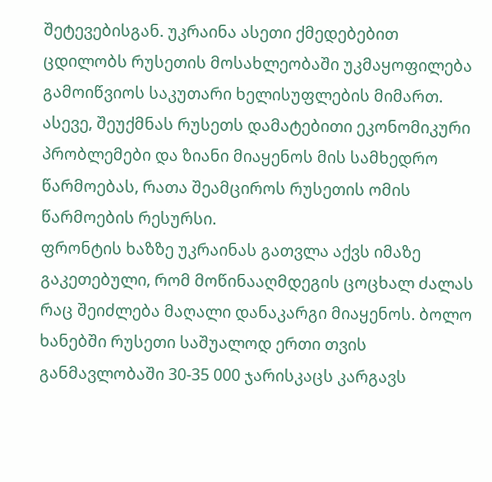შეტევებისგან. უკრაინა ასეთი ქმედებებით ცდილობს რუსეთის მოსახლეობაში უკმაყოფილება გამოიწვიოს საკუთარი ხელისუფლების მიმართ. ასევე, შეუქმნას რუსეთს დამატებითი ეკონომიკური პრობლემები და ზიანი მიაყენოს მის სამხედრო წარმოებას, რათა შეამციროს რუსეთის ომის წარმოების რესურსი.
ფრონტის ხაზზე უკრაინას გათვლა აქვს იმაზე გაკეთებული, რომ მოწინააღმდეგის ცოცხალ ძალას რაც შეიძლება მაღალი დანაკარგი მიაყენოს. ბოლო ხანებში რუსეთი საშუალოდ ერთი თვის განმავლობაში 30-35 000 ჯარისკაცს კარგავს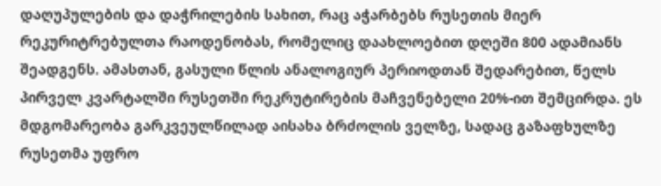დაღუპულების და დაჭრილების სახით, რაც აჭარბებს რუსეთის მიერ რეკურიტრებულთა რაოდენობას, რომელიც დაახლოებით დღეში 800 ადამიანს შეადგენს. ამასთან, გასული წლის ანალოგიურ პერიოდთან შედარებით, წელს პირველ კვარტალში რუსეთში რეკრუტირების მაჩვენებელი 20%-ით შემცირდა. ეს მდგომარეობა გარკვეულწილად აისახა ბრძოლის ველზე, სადაც გაზაფხულზე რუსეთმა უფრო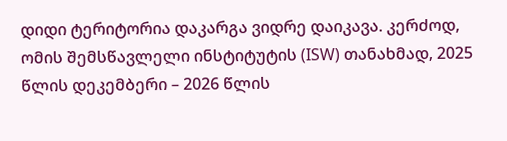დიდი ტერიტორია დაკარგა ვიდრე დაიკავა. კერძოდ, ომის შემსწავლელი ინსტიტუტის (ISW) თანახმად, 2025 წლის დეკემბერი – 2026 წლის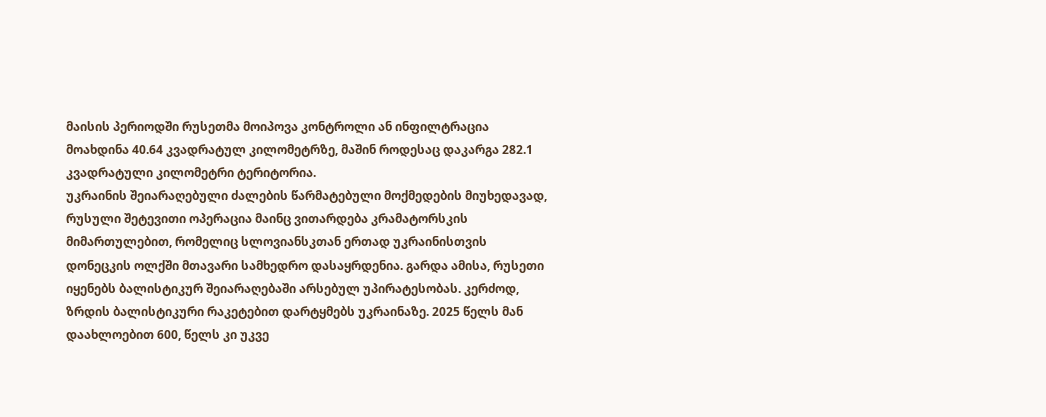მაისის პერიოდში რუსეთმა მოიპოვა კონტროლი ან ინფილტრაცია მოახდინა 40.64 კვადრატულ კილომეტრზე, მაშინ როდესაც დაკარგა 282.1 კვადრატული კილომეტრი ტერიტორია.
უკრაინის შეიარაღებული ძალების წარმატებული მოქმედების მიუხედავად, რუსული შეტევითი ოპერაცია მაინც ვითარდება კრამატორსკის მიმართულებით, რომელიც სლოვიანსკთან ერთად უკრაინისთვის დონეცკის ოლქში მთავარი სამხედრო დასაყრდენია. გარდა ამისა, რუსეთი იყენებს ბალისტიკურ შეიარაღებაში არსებულ უპირატესობას. კერძოდ, ზრდის ბალისტიკური რაკეტებით დარტყმებს უკრაინაზე. 2025 წელს მან დაახლოებით 600, წელს კი უკვე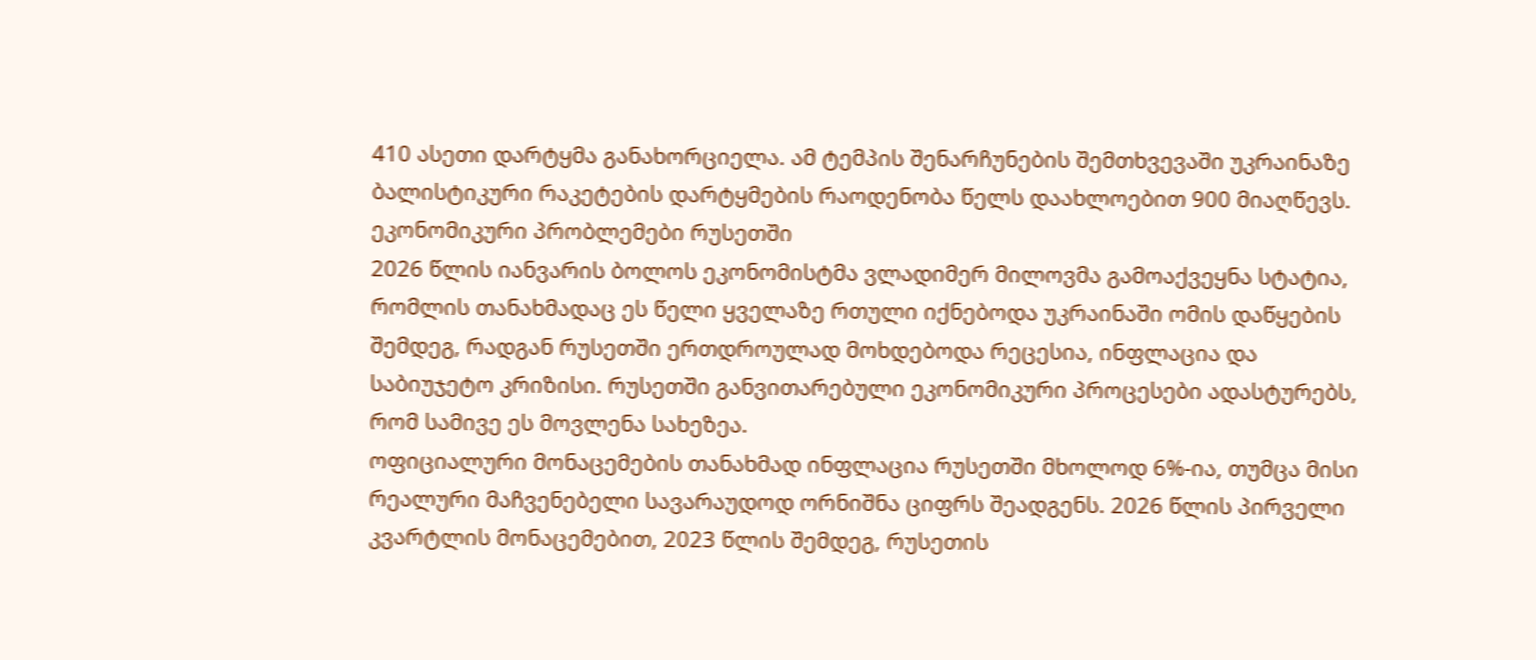410 ასეთი დარტყმა განახორციელა. ამ ტემპის შენარჩუნების შემთხვევაში უკრაინაზე ბალისტიკური რაკეტების დარტყმების რაოდენობა წელს დაახლოებით 900 მიაღწევს.
ეკონომიკური პრობლემები რუსეთში
2026 წლის იანვარის ბოლოს ეკონომისტმა ვლადიმერ მილოვმა გამოაქვეყნა სტატია, რომლის თანახმადაც ეს წელი ყველაზე რთული იქნებოდა უკრაინაში ომის დაწყების შემდეგ, რადგან რუსეთში ერთდროულად მოხდებოდა რეცესია, ინფლაცია და საბიუჯეტო კრიზისი. რუსეთში განვითარებული ეკონომიკური პროცესები ადასტურებს, რომ სამივე ეს მოვლენა სახეზეა.
ოფიციალური მონაცემების თანახმად ინფლაცია რუსეთში მხოლოდ 6%-ია, თუმცა მისი რეალური მაჩვენებელი სავარაუდოდ ორნიშნა ციფრს შეადგენს. 2026 წლის პირველი კვარტლის მონაცემებით, 2023 წლის შემდეგ, რუსეთის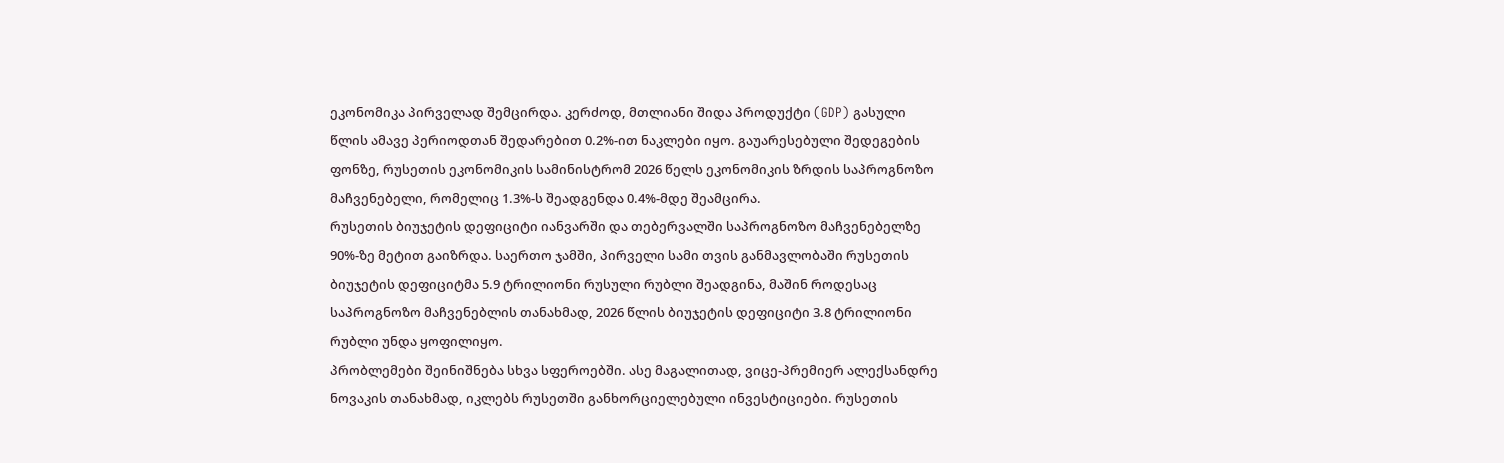ეკონომიკა პირველად შემცირდა. კერძოდ, მთლიანი შიდა პროდუქტი (GDP) გასული წლის ამავე პერიოდთან შედარებით 0.2%-ით ნაკლები იყო. გაუარესებული შედეგების ფონზე, რუსეთის ეკონომიკის სამინისტრომ 2026 წელს ეკონომიკის ზრდის საპროგნოზო მაჩვენებელი, რომელიც 1.3%-ს შეადგენდა 0.4%-მდე შეამცირა.
რუსეთის ბიუჯეტის დეფიციტი იანვარში და თებერვალში საპროგნოზო მაჩვენებელზე 90%-ზე მეტით გაიზრდა. საერთო ჯამში, პირველი სამი თვის განმავლობაში რუსეთის ბიუჯეტის დეფიციტმა 5.9 ტრილიონი რუსული რუბლი შეადგინა, მაშინ როდესაც საპროგნოზო მაჩვენებლის თანახმად, 2026 წლის ბიუჯეტის დეფიციტი 3.8 ტრილიონი რუბლი უნდა ყოფილიყო.
პრობლემები შეინიშნება სხვა სფეროებში. ასე მაგალითად, ვიცე-პრემიერ ალექსანდრე ნოვაკის თანახმად, იკლებს რუსეთში განხორციელებული ინვესტიციები. რუსეთის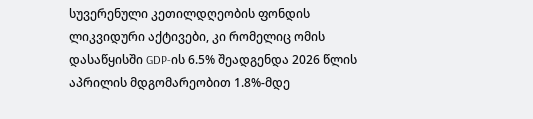სუვერენული კეთილდღეობის ფონდის ლიკვიდური აქტივები, კი რომელიც ომის დასაწყისში GDP-ის 6.5% შეადგენდა 2026 წლის აპრილის მდგომარეობით 1.8%-მდე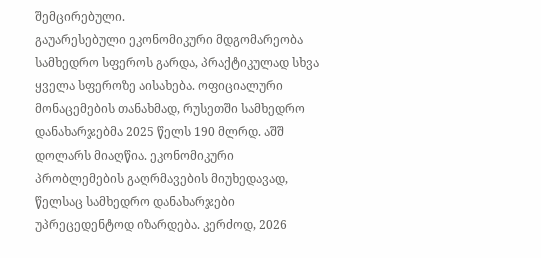შემცირებული.
გაუარესებული ეკონომიკური მდგომარეობა სამხედრო სფეროს გარდა, პრაქტიკულად სხვა ყველა სფეროზე აისახება. ოფიციალური მონაცემების თანახმად, რუსეთში სამხედრო დანახარჯებმა 2025 წელს 190 მლრდ. აშშ დოლარს მიაღწია. ეკონომიკური პრობლემების გაღრმავების მიუხედავად, წელსაც სამხედრო დანახარჯები უპრეცედენტოდ იზარდება. კერძოდ, 2026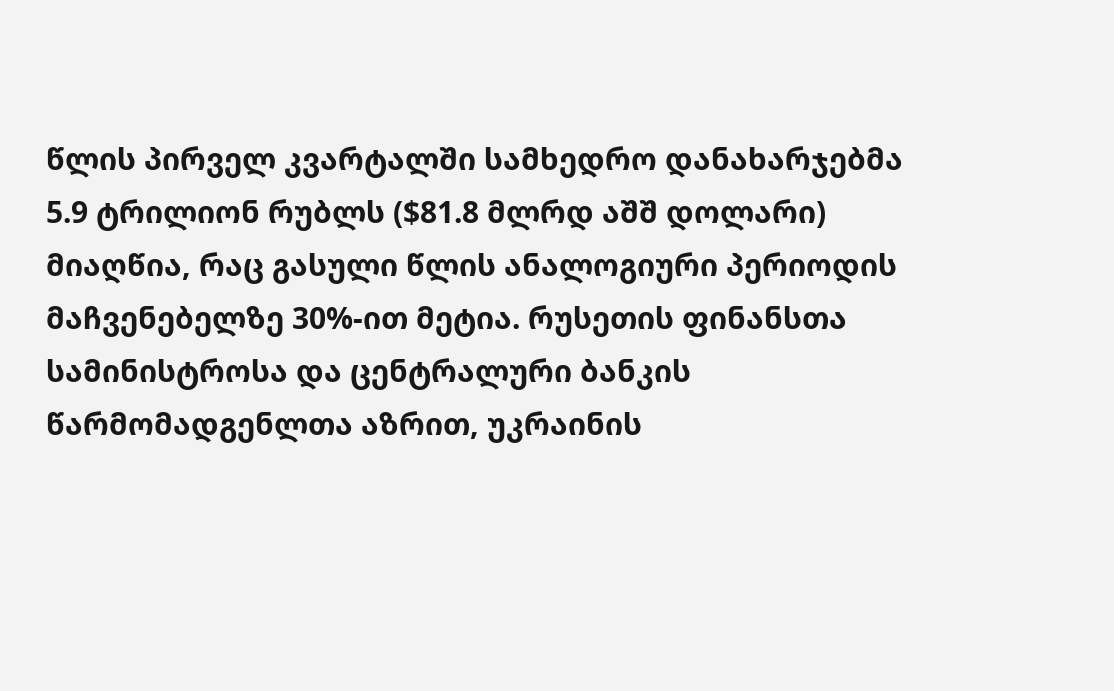წლის პირველ კვარტალში სამხედრო დანახარჯებმა 5.9 ტრილიონ რუბლს ($81.8 მლრდ აშშ დოლარი) მიაღწია, რაც გასული წლის ანალოგიური პერიოდის მაჩვენებელზე 30%-ით მეტია. რუსეთის ფინანსთა სამინისტროსა და ცენტრალური ბანკის წარმომადგენლთა აზრით, უკრაინის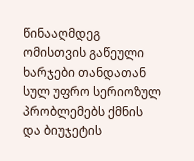წინააღმდეგ ომისთვის გაწეული ხარჯები თანდათან სულ უფრო სერიოზულ პრობლემებს ქმნის და ბიუჯეტის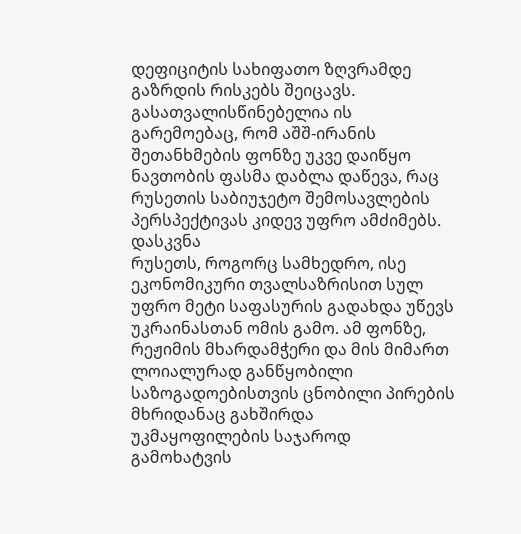დეფიციტის სახიფათო ზღვრამდე გაზრდის რისკებს შეიცავს. გასათვალისწინებელია ის გარემოებაც, რომ აშშ-ირანის შეთანხმების ფონზე უკვე დაიწყო ნავთობის ფასმა დაბლა დაწევა, რაც რუსეთის საბიუჯეტო შემოსავლების პერსპექტივას კიდევ უფრო ამძიმებს.
დასკვნა
რუსეთს, როგორც სამხედრო, ისე ეკონომიკური თვალსაზრისით სულ უფრო მეტი საფასურის გადახდა უწევს უკრაინასთან ომის გამო. ამ ფონზე, რეჟიმის მხარდამჭერი და მის მიმართ ლოიალურად განწყობილი საზოგადოებისთვის ცნობილი პირების მხრიდანაც გახშირდა უკმაყოფილების საჯაროდ გამოხატვის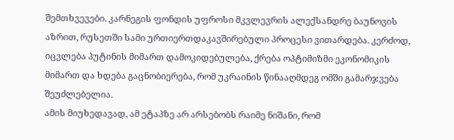შემთხვევები. კარნეგის ფონდის უფროსი მკვლევრის ალექსანდრე ბაუნოვის აზრით, რუსეთში სამი ურთიერთდაკავშირებული პროცესი ვითარდება. კერძოდ, იცვლება პუტინის მიმართ დამოკიდებულება, ქრება ოპტიმიზმი ეკონომიკის მიმართ და ხდება გაცნობიერება, რომ უკრაინის წინააღმდეგ ომში გამარჯვება შეუძლებელია.
ამის მიუხედავად, ამ ეტაპზე არ არსებობს რაიმე ნიშანი, რომ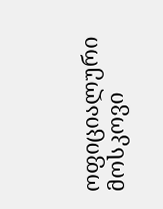ოფიციალური მოსკოვი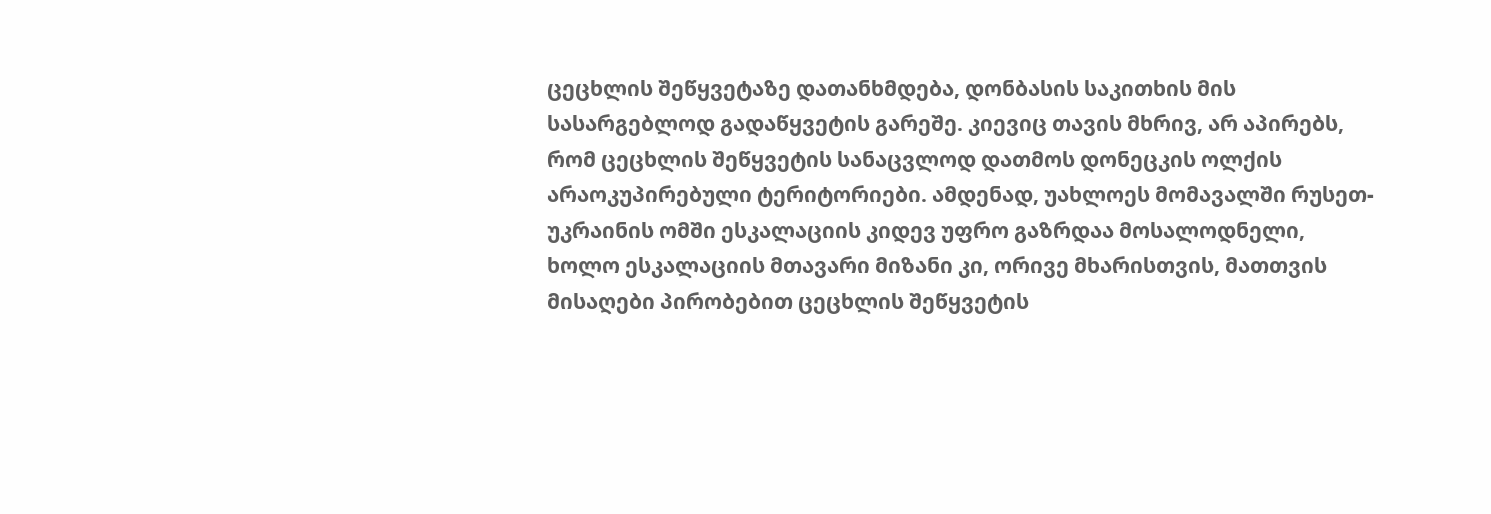ცეცხლის შეწყვეტაზე დათანხმდება, დონბასის საკითხის მის სასარგებლოდ გადაწყვეტის გარეშე. კიევიც თავის მხრივ, არ აპირებს, რომ ცეცხლის შეწყვეტის სანაცვლოდ დათმოს დონეცკის ოლქის არაოკუპირებული ტერიტორიები. ამდენად, უახლოეს მომავალში რუსეთ-უკრაინის ომში ესკალაციის კიდევ უფრო გაზრდაა მოსალოდნელი, ხოლო ესკალაციის მთავარი მიზანი კი, ორივე მხარისთვის, მათთვის მისაღები პირობებით ცეცხლის შეწყვეტის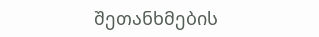შეთანხმების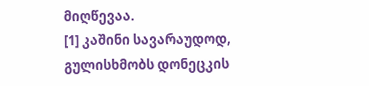მიღწევაა.
[1] კაშინი სავარაუდოდ, გულისხმობს დონეცკის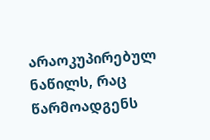არაოკუპირებულ ნაწილს, რაც წარმოადგენს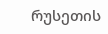რუსეთის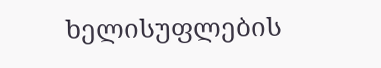ხელისუფლების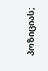პოზიციას;